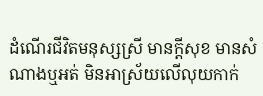ដំណើរជីវិតមនុស្សស្រី មានក្ដីសុខ មានសំណាងឬអត់ មិនអាស្រ័យលើលុយកាក់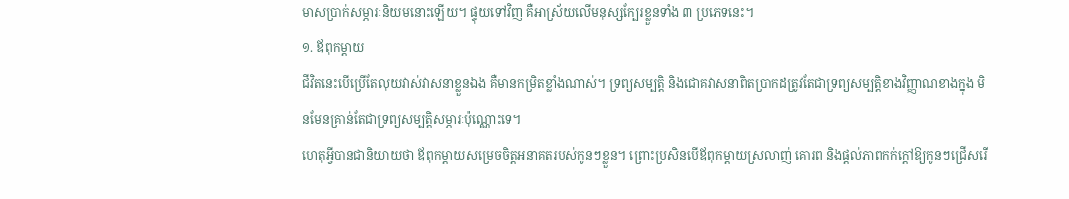មាសប្រាក់សម្ភារៈនិយមនោះឡើយ។ ផ្ទុយទៅវិញ គឺអាស្រ័យលើមនុស្សក្បែរខ្លួនទាំង ៣ ប្រភេទនេះ។
១. ឪពុកម្តាយ
ជីវិតនេះបើប្រើតែលុយវាស់វាសនាខ្លួនឯង គឺមានកម្រិតខ្លាំងណាស់។ ទ្រព្យសម្បត្តិ និងជោគវាសនាពិតប្រាកដត្រូវតែជាទ្រព្យសម្បត្តិខាងវិញ្ញាណខាងក្នុង មិនមែនគ្រាន់តែជាទ្រព្យសម្បត្តិសម្ភារៈប៉ុណ្ណោះទេ។
ហេតុអ្វីបានជានិយាយថា ឪពុកម្តាយសម្រេចចិត្តអនាគតរបស់កូនៗខ្លួន។ ព្រោះប្រសិនបើឪពុកម្តាយស្រលាញ់ គោរព និងផ្តល់ភាពកក់ក្តៅឱ្យកូនៗជ្រើសរើ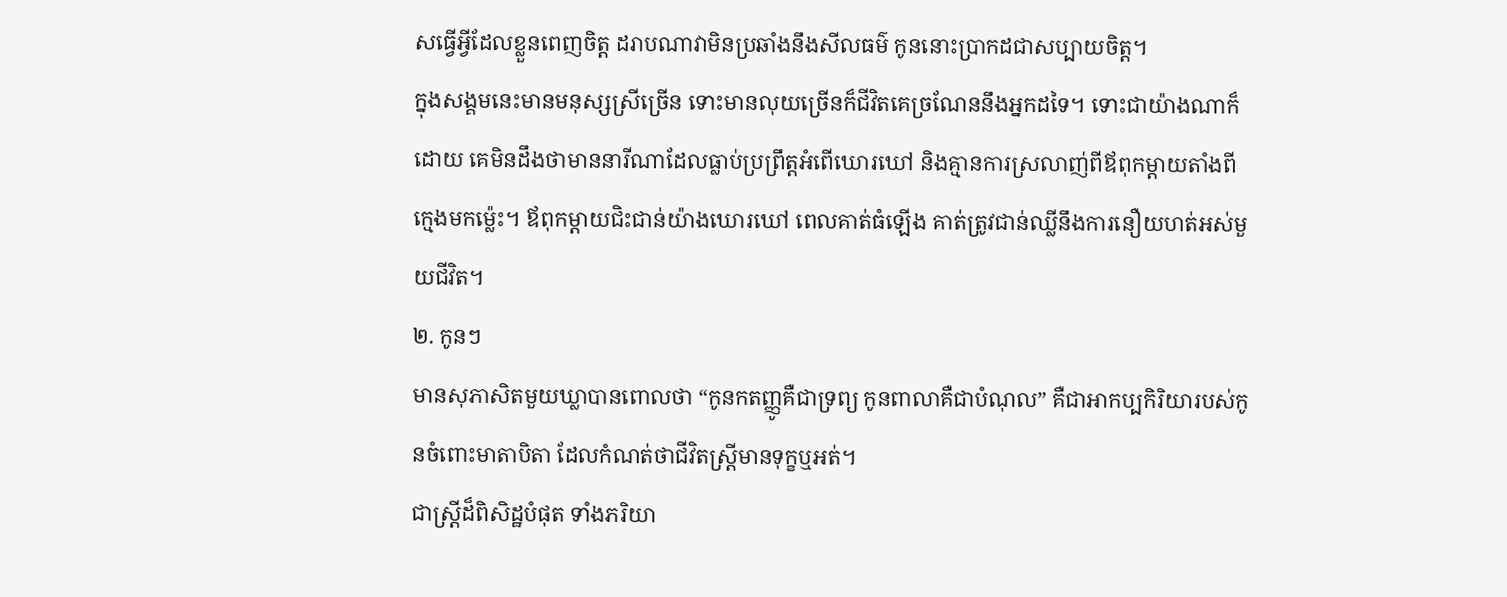សធ្វើអ្វីដែលខ្លួនពេញចិត្ត ដរាបណាវាមិនប្រឆាំងនឹងសីលធម៌ កូននោះប្រាកដជាសប្បាយចិត្ត។
ក្នុងសង្គមនេះមានមនុស្សស្រីច្រើន ទោះមានលុយច្រើនក៏ជីវិតគេច្រណែននឹងអ្នកដទៃ។ ទោះជាយ៉ាងណាក៏ដោយ គេមិនដឹងថាមាននារីណាដែលធ្លាប់ប្រព្រឹត្តអំពើឃោរឃៅ និងគ្មានការស្រលាញ់ពីឪពុកម្តាយតាំងពីក្មេងមកម្ល៉េះ។ ឪពុកម្តាយជិះជាន់យ៉ាងឃោរឃៅ ពេលគាត់ធំឡើង គាត់ត្រូវជាន់ឈ្លីនឹងការនឿយហត់អស់មួយជីវិត។
២. កូនៗ
មានសុភាសិតមួយឃ្លាបានពោលថា “កូនកតញ្ញូគឺជាទ្រព្យ កូនពាលាគឺជាបំណុល” គឺជាអាកប្បកិរិយារបស់កូនចំពោះមាតាបិតា ដែលកំណត់ថាជីវិតស្ត្រីមានទុក្ខឬអត់។
ជាស្ត្រីដ៏ពិសិដ្ឋបំផុត ទាំងភរិយា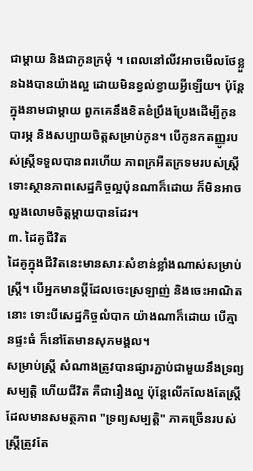ជាម្តាយ និងជាកូនក្រមុំ ។ ពេលនៅលីវអាចមើលថែខ្លួនឯងបានយ៉ាងល្អ ដោយមិនខ្វល់ខ្វាយអ្វីឡើយ។ ប៉ុន្តែក្នុងនាមជាម្តាយ ពួកគេនឹងខិតខំប្រឹងប្រែងដើម្បីកូន បារម្ភ និងសប្បាយចិត្តសម្រាប់កូន។ បើកូនកតញ្ញូរបស់ស្ត្រីទទួលបានពរហើយ ភាពក្រអឺតក្រទមរបស់ស្ត្រី ទោះស្ថានភាពសេដ្ឋកិច្ចល្អប៉ុនណាក៏ដោយ ក៏មិនអាចលួងលោមចិត្តម្តាយបានដែរ។
៣. ដៃគូជីវិត
ដៃគូក្នុងជីវិតនេះមានសារៈសំខាន់ខ្លាំងណាស់សម្រាប់ស្ត្រី។ បើអ្នកមានប្តីដែលចេះស្រឡាញ់ និងចេះអាណិតនោះ ទោះបីសេដ្ឋកិច្ចលំបាក យ៉ាងណាក៏ដោយ បើគ្មានផ្ទះធំ ក៏នៅតែមានសុភមង្គល។
សម្រាប់ស្ត្រី សំណាងត្រូវបានផ្សារភ្ជាប់ជាមួយនឹងទ្រព្យសម្បត្តិ ហើយជីវិត គឺជារឿងល្អ ប៉ុន្តែលើកលែងតែស្ត្រីដែលមានសមត្ថភាព "ទ្រព្យសម្បត្តិ" ភាគច្រើនរបស់ស្ត្រីត្រូវតែ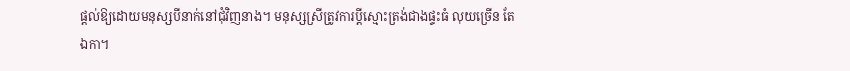ផ្តល់ឱ្យដោយមនុស្សបីនាក់នៅជុំវិញនាង។ មនុស្សស្រីត្រូវការប្តីស្មោះត្រង់ជាងផ្ទះធំ លុយច្រើន តែឯកា។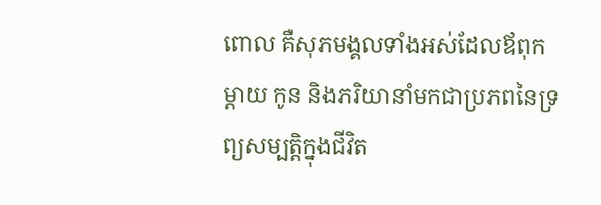ពោល គឺសុភមង្គលទាំងអស់ដែលឪពុកម្តាយ កូន និងភរិយានាំមកជាប្រភពនៃទ្រព្យសម្បត្តិក្នុងជីវិត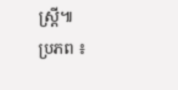ស្ត្រី៕
ប្រភព ៖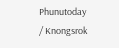Phunutoday / Knongsrok